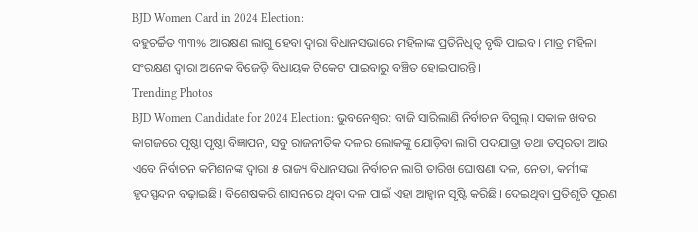BJD Women Card in 2024 Election:
ବହୁଚର୍ଚ୍ଚିତ ୩୩% ଆରକ୍ଷଣ ଲାଗୁ ହେବା ଦ୍ୱାରା ବିଧାନସଭାରେ ମହିଳାଙ୍କ ପ୍ରତିନିଧିତ୍ୱ ବୃଦ୍ଧି ପାଇବ। ମାତ୍ର ମହିଳା ସଂରକ୍ଷଣ ଦ୍ୱାରା ଅନେକ ବିଜେଡ଼ି ବିଧାୟକ ଟିକେଟ ପାଇବାରୁ ବଞ୍ଚିତ ହୋଇପାରନ୍ତି।
Trending Photos
BJD Women Candidate for 2024 Election: ଭୁବନେଶ୍ୱର: ବାଜି ସାରିଲାଣି ନିର୍ବାଚନ ବିଗୁଲ୍। ସକାଳ ଖବର କାଗଜରେ ପୃଷ୍ଠା ପୃଷ୍ଠା ବିଜ୍ଞାପନ, ସବୁ ରାଜନୀତିକ ଦଳର ଲୋକଙ୍କୁ ଯୋଡ଼ିବା ଲାଗି ପଦଯାତ୍ରା ତଥା ତତ୍ପରତା ଆଉ ଏବେ ନିର୍ବାଚନ କମିଶନଙ୍କ ଦ୍ୱାରା ୫ ରାଜ୍ୟ ବିଧାନସଭା ନିର୍ବାଚନ ଲାଗି ତାରିଖ ଘୋଷଣା ଦଳ, ନେତା, କର୍ମୀଙ୍କ ହୃଦସ୍ପନ୍ଦନ ବଢ଼ାଇଛି। ବିଶେଷକରି ଶାସନରେ ଥିବା ଦଳ ପାଇଁ ଏହା ଆହ୍ୱାନ ସୃଷ୍ଟି କରିଛି। ଦେଇଥିବା ପ୍ରତିଶୃତି ପୂରଣ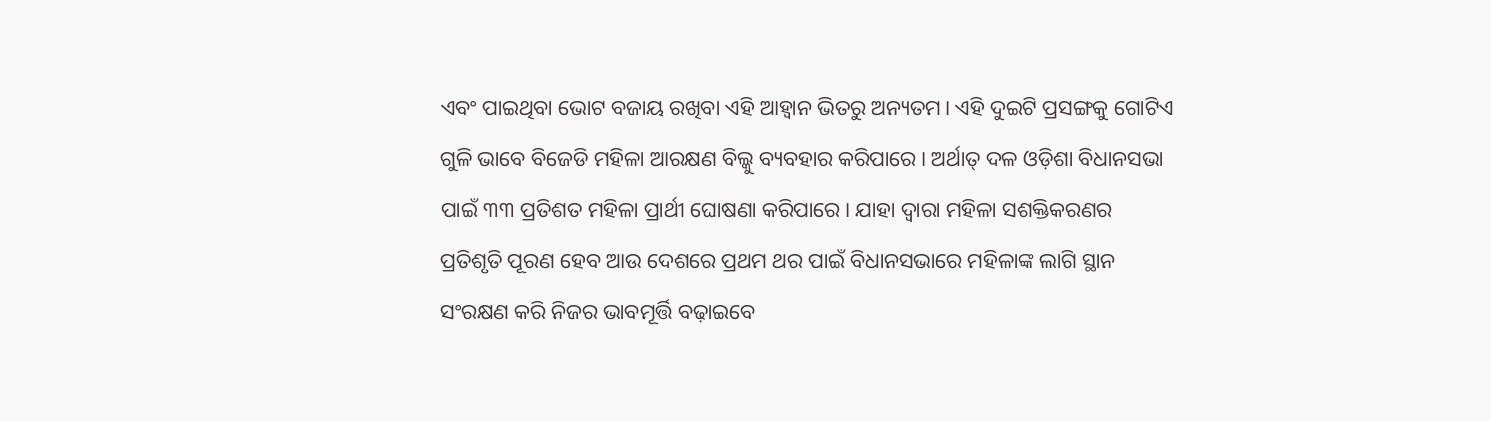ଏବଂ ପାଇଥିବା ଭୋଟ ବଜାୟ ରଖିବା ଏହି ଆହ୍ୱାନ ଭିତରୁ ଅନ୍ୟତମ। ଏହି ଦୁଇଟି ପ୍ରସଙ୍ଗକୁ ଗୋଟିଏ ଗୁଳି ଭାବେ ବିଜେଡି ମହିଳା ଆରକ୍ଷଣ ବିଲ୍କୁ ବ୍ୟବହାର କରିପାରେ। ଅର୍ଥାତ୍ ଦଳ ଓଡ଼ିଶା ବିଧାନସଭା ପାଇଁ ୩୩ ପ୍ରତିଶତ ମହିଳା ପ୍ରାର୍ଥୀ ଘୋଷଣା କରିପାରେ। ଯାହା ଦ୍ୱାରା ମହିଳା ସଶକ୍ତିକରଣର ପ୍ରତିଶୃତି ପୂରଣ ହେବ ଆଉ ଦେଶରେ ପ୍ରଥମ ଥର ପାଇଁ ବିଧାନସଭାରେ ମହିଳାଙ୍କ ଲାଗି ସ୍ଥାନ ସଂରକ୍ଷଣ କରି ନିଜର ଭାବମୂର୍ତ୍ତି ବଢ଼ାଇବେ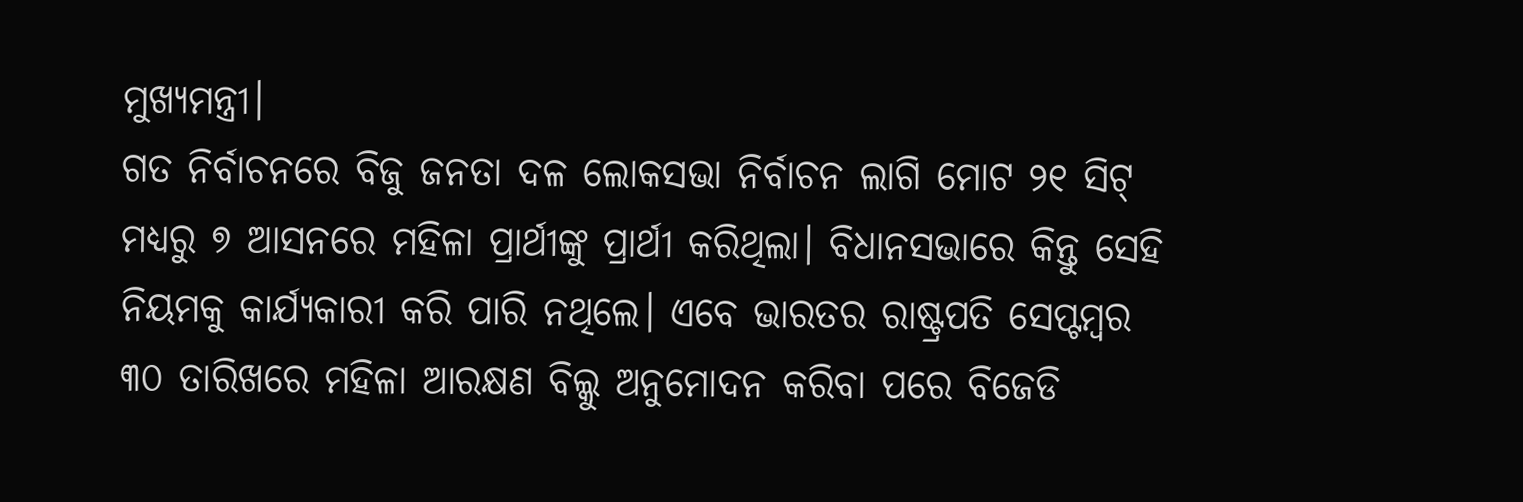ମୁଖ୍ୟମନ୍ତ୍ରୀ।
ଗତ ନିର୍ବାଚନରେ ବିଜୁ ଜନତା ଦଳ ଲୋକସଭା ନିର୍ବାଚନ ଲାଗି ମୋଟ ୨୧ ସିଟ୍ ମଧ୍ୟରୁ ୭ ଆସନରେ ମହିଳା ପ୍ରାର୍ଥୀଙ୍କୁ ପ୍ରାର୍ଥୀ କରିଥିଲା। ବିଧାନସଭାରେ କିନ୍ତୁ ସେହି ନିୟମକୁ କାର୍ଯ୍ୟକାରୀ କରି ପାରି ନଥିଲେ। ଏବେ ଭାରତର ରାଷ୍ଟ୍ରପତି ସେପ୍ଟମ୍ବର ୩୦ ତାରିଖରେ ମହିଳା ଆରକ୍ଷଣ ବିଲ୍କୁ ଅନୁମୋଦନ କରିବା ପରେ ବିଜେଡି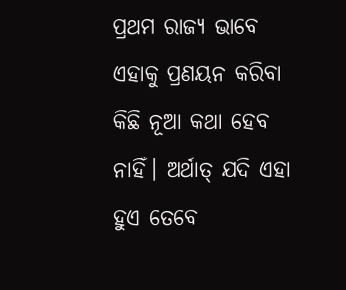ପ୍ରଥମ ରାଜ୍ୟ ଭାବେ ଏହାକୁ ପ୍ରଣୟନ କରିବା କିଛି ନୂଆ କଥା ହେବ ନାହିଁ। ଅର୍ଥାତ୍ ଯଦି ଏହା ହୁଏ ତେବେ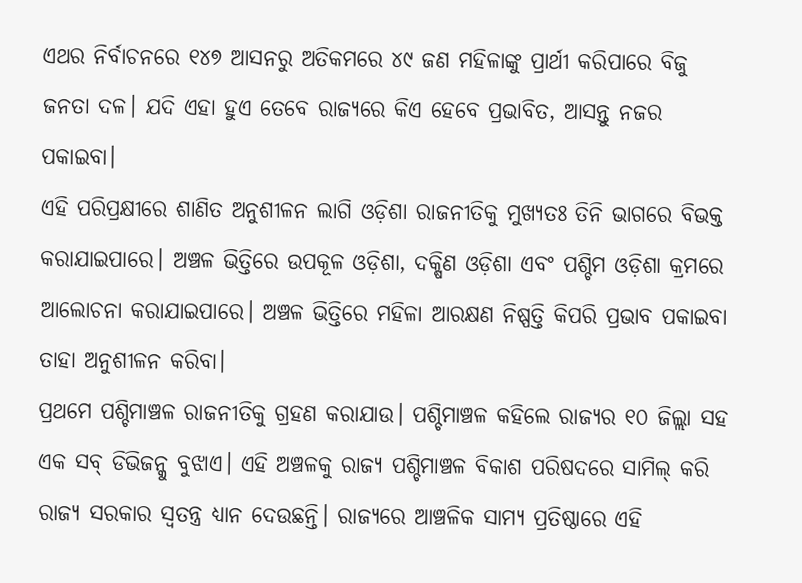ଏଥର ନିର୍ବାଚନରେ ୧୪୭ ଆସନରୁ ଅତିକମରେ ୪୯ ଜଣ ମହିଳାଙ୍କୁ ପ୍ରାର୍ଥୀ କରିପାରେ ବିଜୁ ଜନତା ଦଳ। ଯଦି ଏହା ହୁଏ ତେବେ ରାଜ୍ୟରେ କିଏ ହେବେ ପ୍ରଭାବିତ, ଆସନ୍ତୁ ନଜର ପକାଇବା।
ଏହି ପରିପ୍ରକ୍ଷୀରେ ଶାଣିତ ଅନୁଶୀଳନ ଲାଗି ଓଡ଼ିଶା ରାଜନୀତିକୁ ମୁଖ୍ୟତଃ ତିନି ଭାଗରେ ବିଭକ୍ତ କରାଯାଇପାରେ। ଅଞ୍ଚଳ ଭିତ୍ତିରେ ଉପକୂଳ ଓଡ଼ିଶା, ଦକ୍ଷିଣ ଓଡ଼ିଶା ଏବଂ ପଶ୍ଚିମ ଓଡ଼ିଶା କ୍ରମରେ ଆଲୋଚନା କରାଯାଇପାରେ। ଅଞ୍ଚଳ ଭିତ୍ତିରେ ମହିଳା ଆରକ୍ଷଣ ନିଷ୍ପତ୍ତି କିପରି ପ୍ରଭାବ ପକାଇବା ତାହା ଅନୁଶୀଳନ କରିବା।
ପ୍ରଥମେ ପଶ୍ଚିମାଞ୍ଚଳ ରାଜନୀତିକୁ ଗ୍ରହଣ କରାଯାଉ। ପଶ୍ଚିମାଞ୍ଚଳ କହିଲେ ରାଜ୍ୟର ୧୦ ଜିଲ୍ଲା ସହ ଏକ ସବ୍ ଡିଭିଜନ୍କୁ ବୁଝାଏ। ଏହି ଅଞ୍ଚଳକୁ ରାଜ୍ୟ ପଶ୍ଚିମାଞ୍ଚଳ ବିକାଶ ପରିଷଦରେ ସାମିଲ୍ କରି ରାଜ୍ୟ ସରକାର ସ୍ୱତନ୍ତ୍ର ଧ୍ୟାନ ଦେଉଛନ୍ତି। ରାଜ୍ୟରେ ଆଞ୍ଚଳିକ ସାମ୍ୟ ପ୍ରତିଷ୍ଠାରେ ଏହି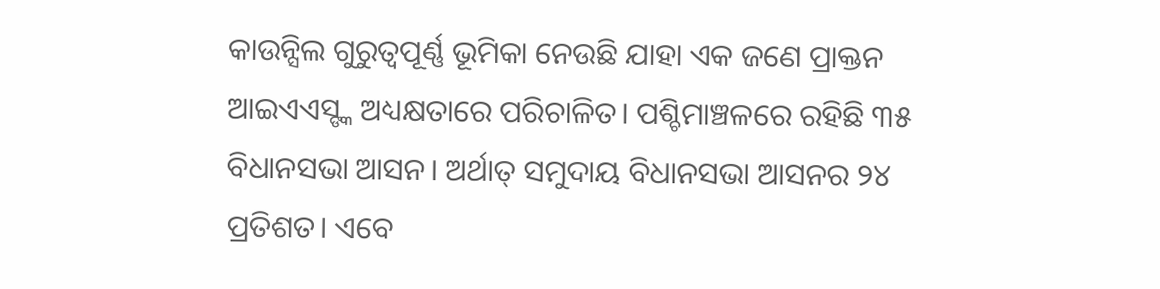କାଉନ୍ସିଲ ଗୁରୁତ୍ୱପୂର୍ଣ୍ଣ ଭୂମିକା ନେଉଛି ଯାହା ଏକ ଜଣେ ପ୍ରାକ୍ତନ ଆଇଏଏସ୍ଙ୍କ ଅଧ୍ୟକ୍ଷତାରେ ପରିଚାଳିତ। ପଶ୍ଚିମାଞ୍ଚଳରେ ରହିଛି ୩୫ ବିଧାନସଭା ଆସନ। ଅର୍ଥାତ୍ ସମୁଦାୟ ବିଧାନସଭା ଆସନର ୨୪ ପ୍ରତିଶତ। ଏବେ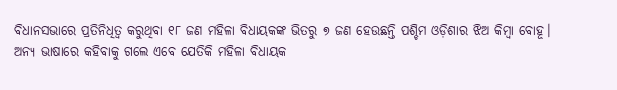ବିଧାନସଭାରେ ପ୍ରତିନିଧିତ୍ୱ କରୁଥିବା ୧୮ ଜଣ ମହିଳା ବିଧାୟକଙ୍କ ଭିତରୁ ୭ ଜଣ ହେଉଛନ୍ତି ପଶ୍ଚିମ ଓଡ଼ିଶାର ଝିଅ କିମ୍ବା ବୋହୂ। ଅନ୍ୟ ଭାଷାରେ କହିବାକୁ ଗଲେ ଏବେ ଯେତିକି ମହିଳା ବିଧାୟକ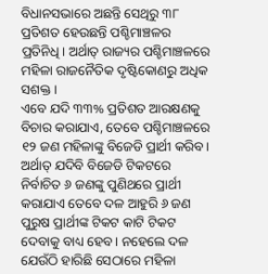ବିଧାନସଭାରେ ଅଛନ୍ତି ସେଥିରୁ ୩୮ ପ୍ରତିଶତ ହେଉଛନ୍ତି ପଶ୍ଚିମାଞ୍ଚଳର ପ୍ରତିନିଧି। ଅର୍ଥାତ୍ ରାଜ୍ୟର ପଶ୍ଚିମାଞ୍ଚଳରେ ମହିଳା ରାଜନୈତିକ ଦୃଷ୍ଟିକୋଣରୁ ଅଧିକ ସଶକ୍ତ।
ଏବେ ଯଦି ୩୩% ପ୍ରତିଶତ ଆରକ୍ଷଣକୁ ବିଚାର କରାଯାଏ, ତେବେ ପଶ୍ଚିମାଞ୍ଚଳରେ ୧୨ ଜଣ ମହିଳାଙ୍କୁ ବିଜେଡି ପ୍ରାର୍ଥୀ କରିବ। ଅର୍ଥାତ୍ ଯଦିବି ବିଜେଡି ଟିକଟରେ ନିର୍ବାଚିତ ୬ ଜଣଙ୍କୁ ପୁଣିଥରେ ପ୍ରାର୍ଥୀ କରାଯାଏ ତେବେ ଦଳ ଆହୁରି ୬ ଜଣ ପୁରୁଷ ପ୍ରାର୍ଥୀଙ୍କ ଟିକଟ କାଟି ଟିକଟ ଦେବାକୁ ବାଧ୍ୟ ହେବ। ନହେଲେ ଦଳ ଯେଉଁଠି ହାରିଛି ସେଠାରେ ମହିଳା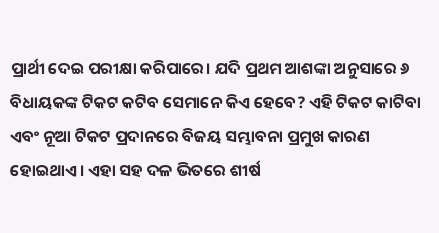ପ୍ରାର୍ଥୀ ଦେଇ ପରୀକ୍ଷା କରିପାରେ। ଯଦି ପ୍ରଥମ ଆଶଙ୍କା ଅନୁସାରେ ୬ ବିଧାୟକଙ୍କ ଟିକଟ କଟିବ ସେମାନେ କିଏ ହେବେ? ଏହି ଟିକଟ କାଟିବା ଏବଂ ନୂଆ ଟିକଟ ପ୍ରଦାନରେ ବିଜୟ ସମ୍ଭାବନା ପ୍ରମୁଖ କାରଣ ହୋଇଥାଏ। ଏହା ସହ ଦଳ ଭିତରେ ଶୀର୍ଷ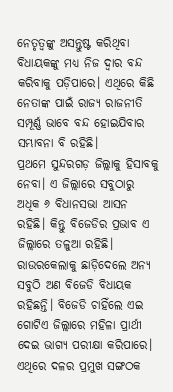ନେତୃତ୍ୱଙ୍କୁ ଅସନ୍ତୁଷ୍ଟ କରିଥିବା ବିଧାୟକଙ୍କୁ ମଧ୍ୟ ନିଜ ଦ୍ୱାର ବନ୍ଦ କରିବାକୁ ପଡ଼ିପାରେ। ଏଥିରେ କିଛି ନେତାଙ୍କ ପାଇଁ ରାଜ୍ୟ ରାଜନୀତି ସମ୍ପୂର୍ଣ୍ଣ ଭାବେ ବନ୍ଦ ହୋଇଯିବାର ସମ୍ଭାବନା ବି ରହିଛି।
ପ୍ରଥମେ ସୁନ୍ଦରଗଡ଼ ଜିଲ୍ଲାକୁ ହିସାବକୁ ନେବା। ଏ ଜିଲ୍ଲାରେ ସବୁଠାରୁ ଅଧିକ ୬ ବିଧାନସଭା ଆସନ ରହିଛି। କିନ୍ତୁ ବିଜେଡିର ପ୍ରଭାବ ଏ ଜିଲ୍ଲାରେ ତଳୁଆ ରହିଛି। ରାଉରକେଲାକୁ ଛାଡ଼ିଦେଲେ ଅନ୍ୟ ସବୁଠି ଅଣ ବିଜେଡି ବିଧାୟକ ରହିଛନ୍ତି। ବିଜେଡି ଚାହିଁଲେ ଏଇ ଗୋଟିଏ ଜିଲ୍ଲାରେ ମହିଳା ପ୍ରାର୍ଥୀ ଦେଇ ଭାଗ୍ୟ ପରୀକ୍ଷା କରିପାରେ। ଏଥିରେ ଦଳର ପ୍ରମୁଖ ସଙ୍ଗଠକ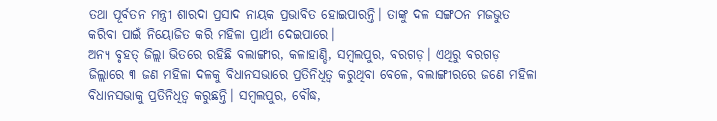ତଥା ପୂର୍ବତନ ମନ୍ତ୍ରୀ ଶାରଦା ପ୍ରସାଦ ନାୟକ ପ୍ରଭାବିତ ହୋଇପାରନ୍ତି। ତାଙ୍କୁ ଦଳ ସଙ୍ଗଠନ ମଜଭୁତ କରିବା ପାଇଁ ନିୟୋଜିତ କରି ମହିଳା ପ୍ରାର୍ଥୀ ଦେଇପାରେ।
ଅନ୍ୟ ବୃହତ୍ ଜିଲ୍ଲା ଭିତରେ ରହିଛି ବଲାଙ୍ଗୀର, କଳାହାଣ୍ଡି, ସମ୍ବଲପୁର, ବରଗଡ଼। ଏଥିରୁ ବରଗଡ଼ ଜିଲ୍ଲାରେ ୩ ଜଣ ମହିଳା ଦଳକୁ ବିଧାନସଭାରେ ପ୍ରତିନିଧିତ୍ୱ କରୁଥିବା ବେଳେ, ବଲାଙ୍ଗୀରରେ ଜଣେ ମହିଳା ବିଧାନସଭାକୁ ପ୍ରତିନିଧିତ୍ୱ କରୁଛନ୍ତି। ସମ୍ବଲପୁର, ବୌଦ୍ଧ,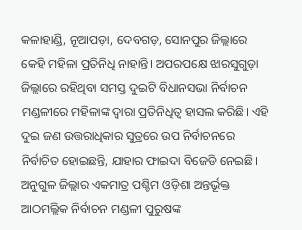କଳାହାଣ୍ଡି, ନୂଆପଡ଼ା, ଦେବଗଡ଼, ସୋନପୁର ଜିଲ୍ଲାରେ କେହି ମହିଳା ପ୍ରତିନିଧି ନାହାନ୍ତି। ଅପରପକ୍ଷେ ଝାରସୁଗୁଡ଼ା ଜିଲ୍ଲାରେ ରହିଥିବା ସମସ୍ତ ଦୁଇଟି ବିଧାନସଭା ନିର୍ବାଚନ ମଣ୍ଡଳୀରେ ମହିଳାଙ୍କ ଦ୍ୱାରା ପ୍ରତିନିଧିତ୍ୱ ହାସଲ କରିଛି। ଏହି ଦୁଇ ଜଣ ଉତ୍ତରାଧିକାର ସୁତ୍ରରେ ଉପ ନିର୍ବାଚନରେ ନିର୍ବାଚିତ ହୋଇଛନ୍ତି, ଯାହାର ଫାଇଦା ବିଜେଡି ନେଇଛି। ଅନୁଗୁଳ ଜିଲ୍ଲାର ଏକମାତ୍ର ପଶ୍ଚିମ ଓଡ଼ିଶା ଅନ୍ତର୍ଭୂକ୍ତ ଆଠମଲ୍ଲିକ ନିର୍ବାଚନ ମଣ୍ଡଳୀ ପୁରୁଷଙ୍କ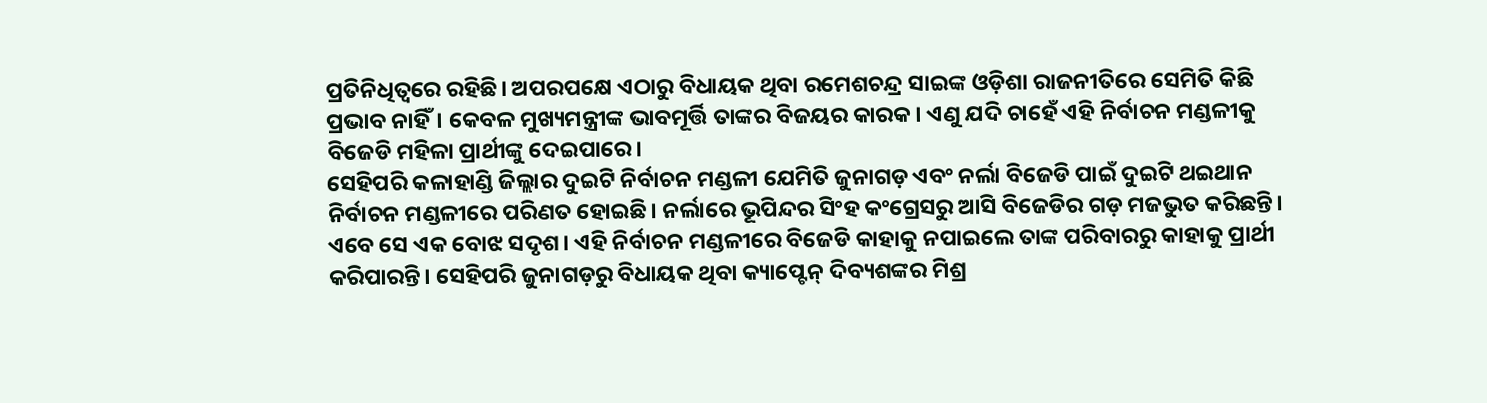ପ୍ରତିନିଧିତ୍ୱରେ ରହିଛି। ଅପରପକ୍ଷେ ଏଠାରୁ ବିଧାୟକ ଥିବା ରମେଶଚନ୍ଦ୍ର ସାଇଙ୍କ ଓଡ଼ିଶା ରାଜନୀତିରେ ସେମିତି କିଛି ପ୍ରଭାବ ନାହିଁ। କେବଳ ମୁଖ୍ୟମନ୍ତ୍ରୀଙ୍କ ଭାବମୂର୍ତ୍ତି ତାଙ୍କର ବିଜୟର କାରକ। ଏଣୁ ଯଦି ଚାହେଁ ଏହି ନିର୍ବାଚନ ମଣ୍ଡଳୀକୁ ବିଜେଡି ମହିଳା ପ୍ରାର୍ଥୀଙ୍କୁ ଦେଇପାରେ।
ସେହିପରି କଳାହାଣ୍ଡି ଜିଲ୍ଲାର ଦୁଇଟି ନିର୍ବାଚନ ମଣ୍ଡଳୀ ଯେମିତି ଜୁନାଗଡ଼ ଏବଂ ନର୍ଲା ବିଜେଡି ପାଇଁ ଦୁଇଟି ଥଇଥାନ ନିର୍ବାଚନ ମଣ୍ଡଳୀରେ ପରିଣତ ହୋଇଛି। ନର୍ଲାରେ ଭୂପିନ୍ଦର ସିଂହ କଂଗ୍ରେସରୁ ଆସି ବିଜେଡିର ଗଡ଼ ମଜଭୁତ କରିଛନ୍ତି। ଏବେ ସେ ଏକ ବୋଝ ସଦୃଶ। ଏହି ନିର୍ବାଚନ ମଣ୍ଡଳୀରେ ବିଜେଡି କାହାକୁ ନପାଇଲେ ତାଙ୍କ ପରିବାରରୁ କାହାକୁ ପ୍ରାର୍ଥୀ କରିପାରନ୍ତି। ସେହିପରି ଜୁନାଗଡ଼ରୁ ବିଧାୟକ ଥିବା କ୍ୟାପ୍ଟେନ୍ ଦିବ୍ୟଶଙ୍କର ମିଶ୍ର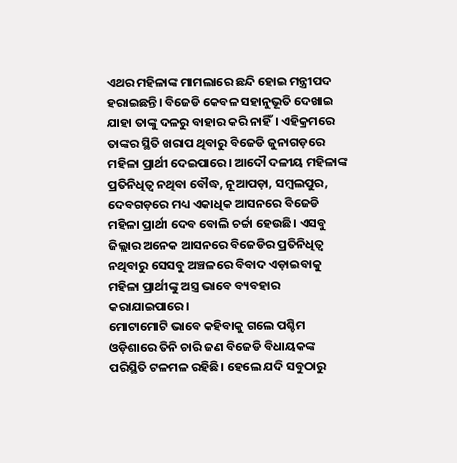ଏଥର ମହିଳାଙ୍କ ମାମଲାରେ ଛନ୍ଦି ହୋଇ ମନ୍ତ୍ରୀପଦ ହରାଇଛନ୍ତି। ବିଜେଡି କେବଳ ସହାନୁଭୂତି ଦେଖାଇ ଯାହା ତାଙ୍କୁ ଦଳରୁ ବାହାର କରି ନାହିଁ। ଏହିକ୍ରମରେ ତାଙ୍କର ସ୍ଥିତି ଖରାପ ଥିବାରୁ ବିଜେଡି ଜୁନାଗଡ଼ରେ ମହିଳା ପ୍ରାର୍ଥୀ ଦେଇପାରେ। ଆଦୌ ଦଳୀୟ ମହିଳାଙ୍କ ପ୍ରତିନିଧିତ୍ୱ ନଥିବା ବୌଦ୍ଧ, ନୂଆପଡ଼ା, ସମ୍ବଲପୁର, ଦେବଗଡ଼ରେ ମଧ୍ୟ ଏକାଧିକ ଆସନରେ ବିଜେଡି ମହିଳା ପ୍ରାର୍ଥୀ ଦେବ ବୋଲି ଚର୍ଚ୍ଚା ହେଉଛି। ଏସବୁ ଜିଲ୍ଲାର ଅନେକ ଆସନରେ ବିଜେଡିର ପ୍ରତିନିଧିତ୍ୱ ନଥିବାରୁ ସେସବୁ ଅଞ୍ଚଳରେ ବିବାଦ ଏଡ଼ାଇବାକୁ ମହିଳା ପ୍ରାର୍ଥୀଙ୍କୁ ଅସ୍ତ୍ର ଭାବେ ବ୍ୟବହାର କରାଯାଇପାରେ।
ମୋଟାମୋଟି ଭାବେ କହିବାକୁ ଗଲେ ପଶ୍ଚିମ ଓଡ଼ିଶାରେ ତିନି ଚାରି ଜଣ ବିଜେଡି ବିଧାୟକଙ୍କ ପରିସ୍ଥିତି ଟଳମଳ ରହିଛି। ହେଲେ ଯଦି ସବୁଠାରୁ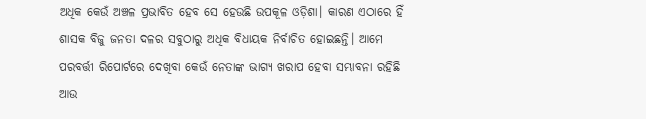ଅଧିକ କେଉଁ ଅଞ୍ଚଳ ପ୍ରଭାବିତ ହେବ ସେ ହେଉଛି ଉପକୂଳ ଓଡ଼ିଶା। କାରଣ ଏଠାରେ ହିଁ ଶାସକ ବିଜୁ ଜନତା ଦଳର ସବୁଠାରୁ ଅଧିକ ବିଧାୟକ ନିର୍ବାଚିତ ହୋଇଛନ୍ତି। ଆମେ ପରବର୍ତ୍ତୀ ରିପୋର୍ଟରେ ଦେଖିବା କେଉଁ ନେତାଙ୍କ ଭାଗ୍ୟ ଖରାପ ହେବା ସମ୍ଭାବନା ରହିଛି ଆଉ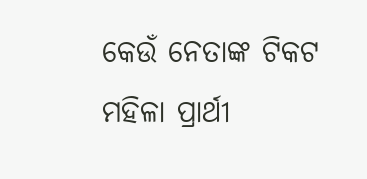କେଉଁ ନେତାଙ୍କ ଟିକଟ ମହିଳା ପ୍ରାର୍ଥୀ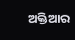ଅକ୍ତିଆର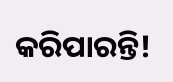କରିପାରନ୍ତି!